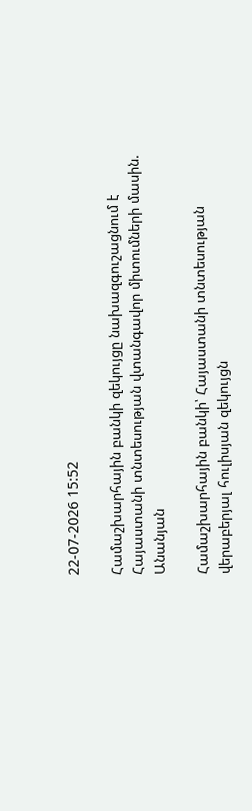22-07-2026 15:52

Համաշխարհային բանկի զեկույցը նախազգուշացնում է Հայաստանի տնտեսության վտանգավոր միտումների մասին. Անանյան

Համաշխարհային բանկի՝ Հայաստանի տնտեսության վերաբերյալ հուլիսյան զեկույցն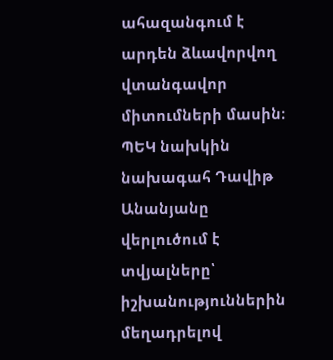ահազանգում է արդեն ձևավորվող վտանգավոր միտումների մասին։ ՊԵԿ նախկին նախագահ Դավիթ Անանյանը վերլուծում է տվյալները՝ իշխանություններին մեղադրելով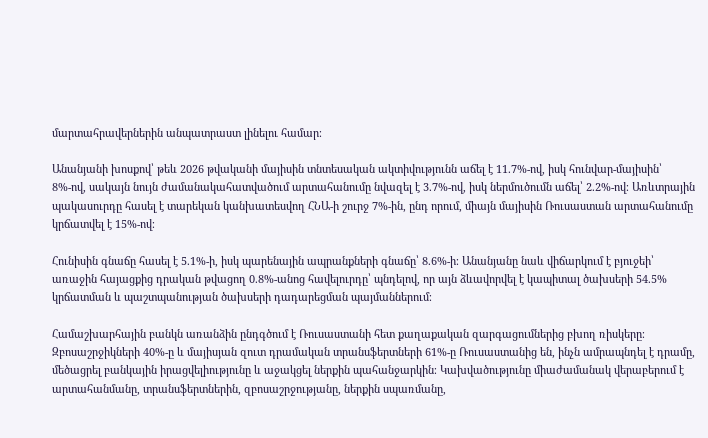մարտահրավերներին անպատրաստ լինելու համար։

Անանյանի խոսքով՝ թեև 2026 թվականի մայիսին տնտեսական ակտիվությունն աճել է 11.7%-ով, իսկ հունվար-մայիսին՝ 8%-ով, սակայն նույն ժամանակահատվածում արտահանումը նվազել է 3.7%-ով, իսկ ներմուծումն աճել՝ 2.2%-ով։ Առևտրային պակասուրդը հասել է տարեկան կանխատեսվող ՀՆԱ-ի շուրջ 7%-ին, ընդ որում, միայն մայիսին Ռուսաստան արտահանումը կրճատվել է 15%-ով։

Հունիսին գնաճը հասել է 5.1%-ի, իսկ պարենային ապրանքների գնաճը՝ 8.6%-ի։ Անանյանը նաև վիճարկում է բյուջեի՝ առաջին հայացքից դրական թվացող 0.8%-անոց հավելուրդը՝ պնդելով, որ այն ձևավորվել է կապիտալ ծախսերի 54.5% կրճատման և պաշտպանության ծախսերի դադարեցման պայմաններում։

Համաշխարհային բանկն առանձին ընդգծում է Ռուսաստանի հետ քաղաքական զարգացումներից բխող ռիսկերը։ Զբոսաշրջիկների 40%-ը և մայիսյան զուտ դրամական տրանսֆերտների 61%-ը Ռուսաստանից են, ինչն ամրապնդել է դրամը, մեծացրել բանկային իրացվելիությունը և աջակցել ներքին պահանջարկին։ Կախվածությունը միաժամանակ վերաբերում է արտահանմանը, տրանսֆերտներին, զբոսաշրջությանը, ներքին սպառմանը,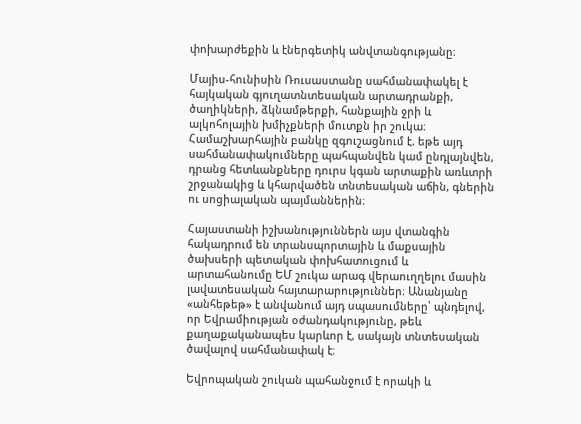փոխարժեքին և էներգետիկ անվտանգությանը։

Մայիս-հունիսին Ռուսաստանը սահմանափակել է հայկական գյուղատնտեսական արտադրանքի, ծաղիկների, ձկնամթերքի, հանքային ջրի և ալկոհոլային խմիչքների մուտքն իր շուկա։ Համաշխարհային բանկը զգուշացնում է. եթե այդ սահմանափակումները պահպանվեն կամ ընդլայնվեն, դրանց հետևանքները դուրս կգան արտաքին առևտրի շրջանակից և կհարվածեն տնտեսական աճին, գներին ու սոցիալական պայմաններին։

Հայաստանի իշխանություններն այս վտանգին հակադրում են տրանսպորտային և մաքսային ծախսերի պետական փոխհատուցում և արտահանումը ԵՄ շուկա արագ վերաուղղելու մասին լավատեսական հայտարարություններ։ Անանյանը «անհեթեթ» է անվանում այդ սպասումները՝ պնդելով, որ Եվրամիության օժանդակությունը, թեև քաղաքականապես կարևոր է, սակայն տնտեսական ծավալով սահմանափակ է։

Եվրոպական շուկան պահանջում է որակի և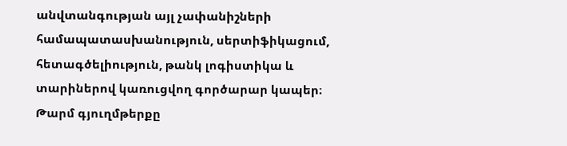անվտանգության այլ չափանիշների համապատասխանություն, սերտիֆիկացում, հետագծելիություն, թանկ լոգիստիկա և տարիներով կառուցվող գործարար կապեր։ Թարմ գյուղմթերքը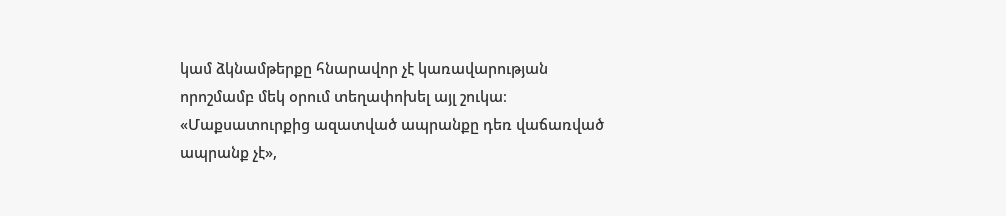կամ ձկնամթերքը հնարավոր չէ կառավարության որոշմամբ մեկ օրում տեղափոխել այլ շուկա։ «Մաքսատուրքից ազատված ապրանքը դեռ վաճառված ապրանք չէ»,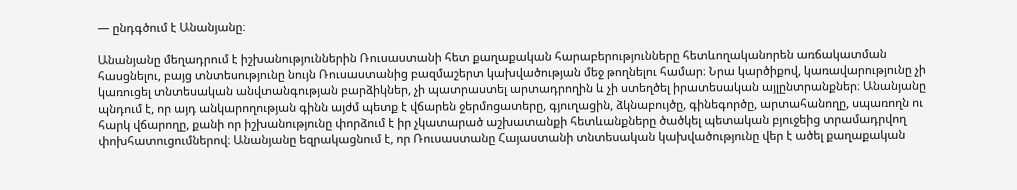— ընդգծում է Անանյանը։

Անանյանը մեղադրում է իշխանություններին Ռուսաստանի հետ քաղաքական հարաբերությունները հետևողականորեն առճակատման հասցնելու, բայց տնտեսությունը նույն Ռուսաստանից բազմաշերտ կախվածության մեջ թողնելու համար։ Նրա կարծիքով, կառավարությունը չի կառուցել տնտեսական անվտանգության բարձիկներ, չի պատրաստել արտադրողին և չի ստեղծել իրատեսական այլընտրանքներ։ Անանյանը պնդում է, որ այդ անկարողության գինն այժմ պետք է վճարեն ջերմոցատերը, գյուղացին, ձկնաբույծը, գինեգործը, արտահանողը, սպառողն ու հարկ վճարողը, քանի որ իշխանությունը փորձում է իր չկատարած աշխատանքի հետևանքները ծածկել պետական բյուջեից տրամադրվող փոխհատուցումներով։ Անանյանը եզրակացնում է, որ Ռուսաստանը Հայաստանի տնտեսական կախվածությունը վեր է ածել քաղաքական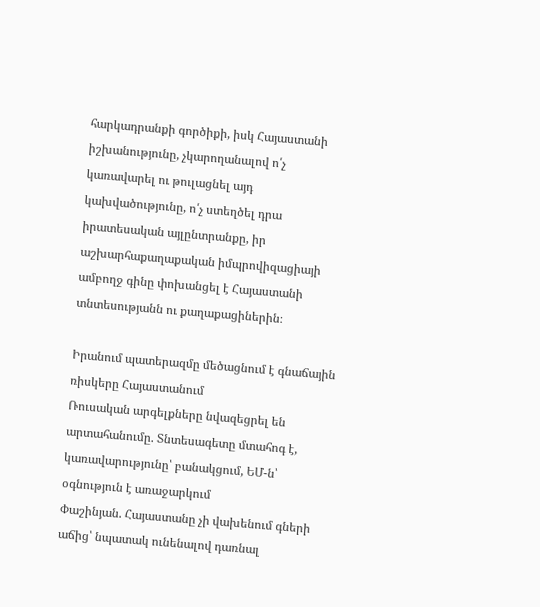հարկադրանքի գործիքի, իսկ Հայաստանի իշխանությունը, չկարողանալով ո՛չ կառավարել ու թուլացնել այդ կախվածությունը, ո՛չ ստեղծել դրա իրատեսական այլընտրանքը, իր աշխարհաքաղաքական իմպրովիզացիայի ամբողջ գինը փոխանցել է Հայաստանի տնտեսությանն ու քաղաքացիներին։

Իրանում պատերազմը մեծացնում է գնաճային ռիսկերը Հայաստանում
Ռուսական արգելքները նվազեցրել են արտահանումը. Տնտեսագետը մտահոգ է, կառավարությունը՝ բանակցում, ԵՄ-ն՝ օգնություն է առաջարկում
Փաշինյան. Հայաստանը չի վախենում գների աճից՝ նպատակ ունենալով դառնալ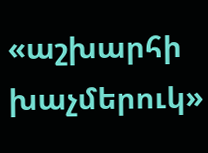«աշխարհի խաչմերուկ»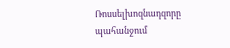Ռոսսելխոզնադզորը պահանջում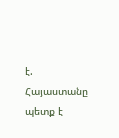է. Հայաստանը պետք է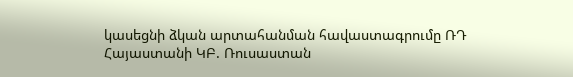կասեցնի ձկան արտահանման հավաստագրումը ՌԴ
Հայաստանի ԿԲ. Ռուսաստան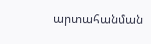արտահանման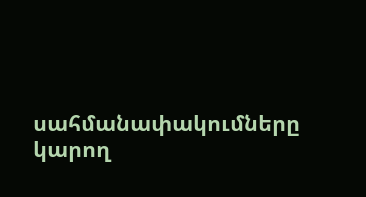սահմանափակումները կարող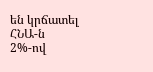են կրճատել ՀՆԱ-ն 2%-ով